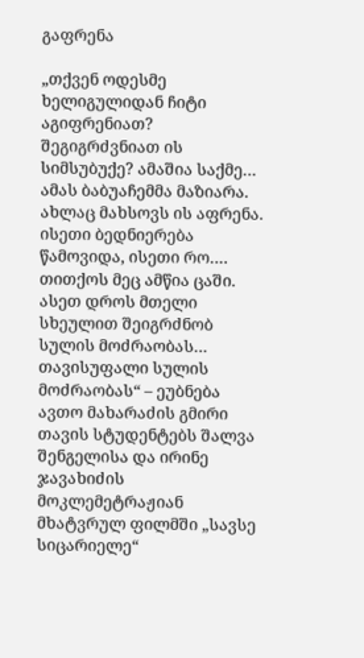გაფრენა

„თქვენ ოდესმე ხელიგულიდან ჩიტი აგიფრენიათ? შეგიგრძვნიათ ის სიმსუბუქე? ამაშია საქმე… ამას ბაბუაჩემმა მაზიარა. ახლაც მახსოვს ის აფრენა. ისეთი ბედნიერება წამოვიდა, ისეთი რო…. თითქოს მეც ამწია ცაში. ასეთ დროს მთელი სხეულით შეიგრძნობ სულის მოძრაობას… თავისუფალი სულის მოძრაობას“ – ეუბნება ავთო მახარაძის გმირი თავის სტუდენტებს შალვა შენგელისა და ირინე ჯავახიძის მოკლემეტრაჟიან მხატვრულ ფილმში „სავსე სიცარიელე“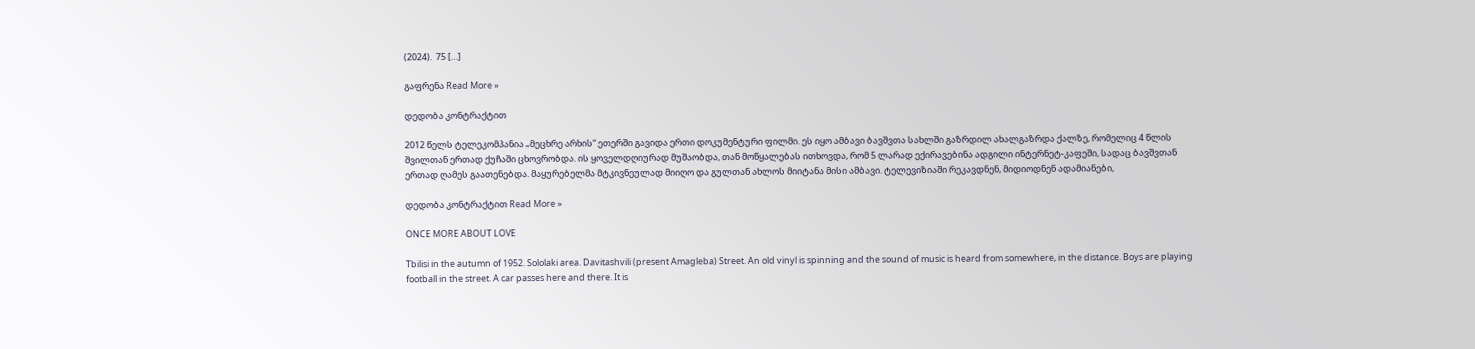(2024).  75 […]

გაფრენა Read More »

დედობა კონტრაქტით

2012 წელს ტელეკომპანია „მეცხრე არხის“ ეთერში გავიდა ერთი დოკუმენტური ფილმი. ეს იყო ამბავი ბავშვთა სახლში გაზრდილ ახალგაზრდა ქალზე, რომელიც 4 წლის შვილთან ერთად ქუჩაში ცხოვრობდა. ის ყოველდღიურად მუშაობდა, თან მოწყალებას ითხოვდა, რომ 5 ლარად ექირავებინა ადგილი ინტერნეტ-კაფეში, სადაც ბავშვთან ერთად ღამეს გაათენებდა. მაყურებელმა მტკივნეულად მიიღო და გულთან ახლოს მიიტანა მისი ამბავი. ტელევიზიაში რეკავდნენ, მიდიოდნენ ადამიანები,

დედობა კონტრაქტით Read More »

ONCE MORE ABOUT LOVE

Tbilisi in the autumn of 1952. Sololaki area. Davitashvili (present Amagleba) Street. An old vinyl is spinning and the sound of music is heard from somewhere, in the distance. Boys are playing football in the street. A car passes here and there. It is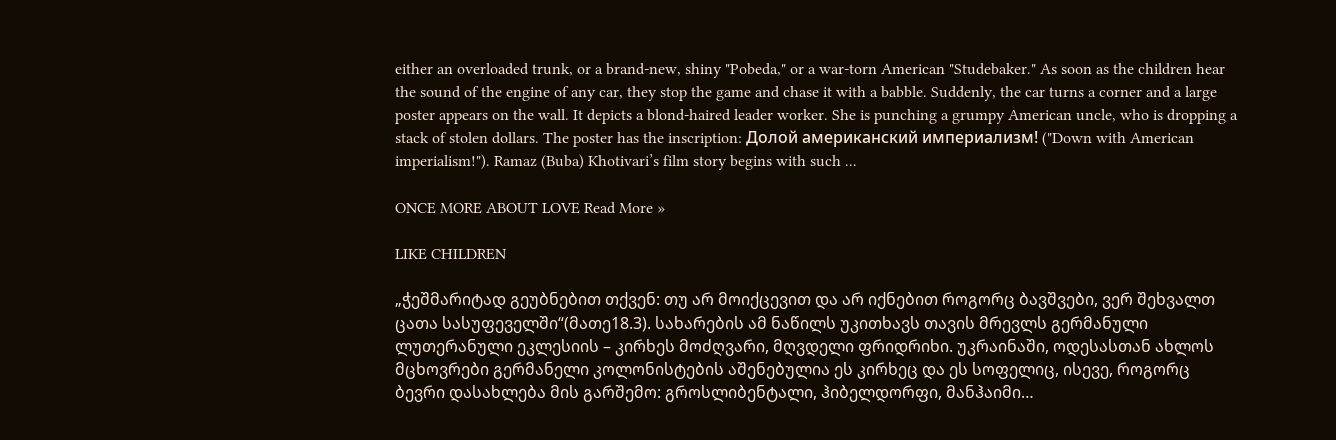either an overloaded trunk, or a brand-new, shiny "Pobeda," or a war-torn American "Studebaker." As soon as the children hear the sound of the engine of any car, they stop the game and chase it with a babble. Suddenly, the car turns a corner and a large poster appears on the wall. It depicts a blond-haired leader worker. She is punching a grumpy American uncle, who is dropping a stack of stolen dollars. The poster has the inscription: Долой американский империализм! ("Down with American imperialism!"). Ramaz (Buba) Khotivari’s film story begins with such ...

ONCE MORE ABOUT LOVE Read More »

LIKE CHILDREN

„ჭეშმარიტად გეუბნებით თქვენ: თუ არ მოიქცევით და არ იქნებით როგორც ბავშვები, ვერ შეხვალთ ცათა სასუფეველში“(მათე18.3). სახარების ამ ნაწილს უკითხავს თავის მრევლს გერმანული ლუთერანული ეკლესიის – კირხეს მოძღვარი, მღვდელი ფრიდრიხი. უკრაინაში, ოდესასთან ახლოს მცხოვრები გერმანელი კოლონისტების აშენებულია ეს კირხეც და ეს სოფელიც, ისევე, როგორც ბევრი დასახლება მის გარშემო: გროსლიბენტალი, ჰიბელდორფი, მანჰაიმი…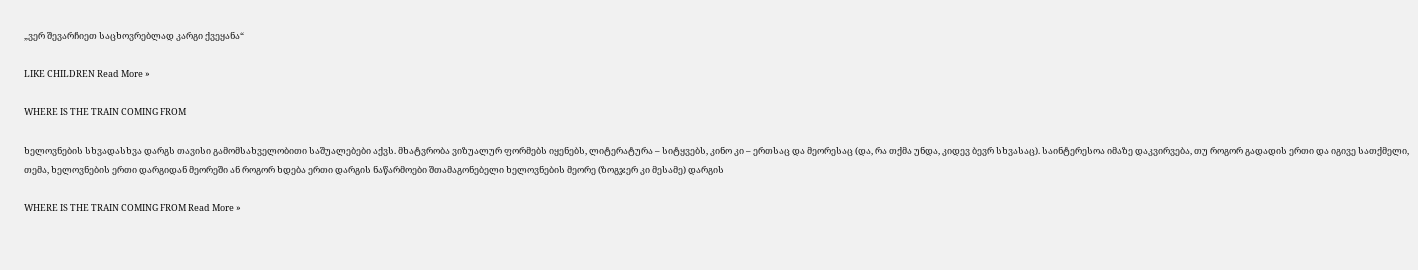„ვერ შევარჩიეთ საცხოვრებლად კარგი ქვეყანა“

LIKE CHILDREN Read More »

WHERE IS THE TRAIN COMING FROM

ხელოვნების სხვადასხვა დარგს თავისი გამომსახველობითი საშუალებები აქვს. მხატვრობა ვიზუალურ ფორმებს იყენებს, ლიტერატურა – სიტყვებს, კინო კი – ერთსაც და მეორესაც (და, რა თქმა უნდა, კიდევ ბევრ სხვასაც). საინტერესოა იმაზე დაკვირვება, თუ როგორ გადადის ერთი და იგივე სათქმელი, თემა, ხელოვნების ერთი დარგიდან მეორეში ან როგორ ხდება ერთი დარგის ნაწარმოები შთამაგონებელი ხელოვნების მეორე (ზოგჯერ კი მესამე) დარგის

WHERE IS THE TRAIN COMING FROM Read More »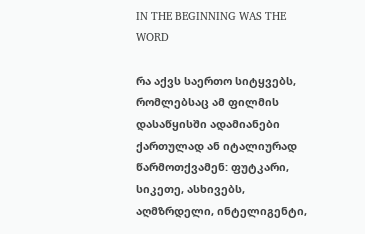IN THE BEGINNING WAS THE WORD

რა აქვს საერთო სიტყვებს, რომლებსაც ამ ფილმის დასაწყისში ადამიანები ქართულად ან იტალიურად წარმოთქვამენ: ფუტკარი, სიკეთე, ასხივებს, აღმზრდელი, ინტელიგენტი,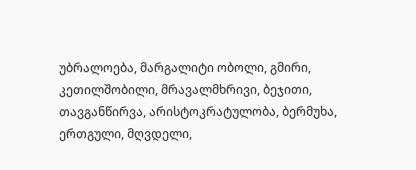უბრალოება, მარგალიტი ობოლი, გმირი, კეთილშობილი, მრავალმხრივი, ბეჯითი, თავგანწირვა, არისტოკრატულობა, ბერმუხა, ერთგული, მღვდელი,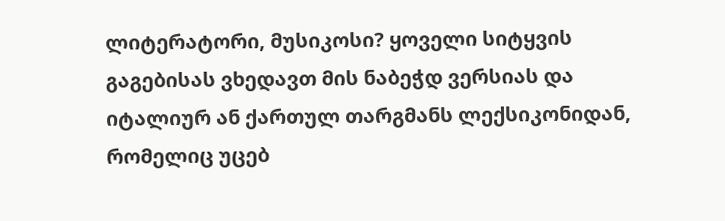ლიტერატორი, მუსიკოსი? ყოველი სიტყვის გაგებისას ვხედავთ მის ნაბეჭდ ვერსიას და იტალიურ ან ქართულ თარგმანს ლექსიკონიდან, რომელიც უცებ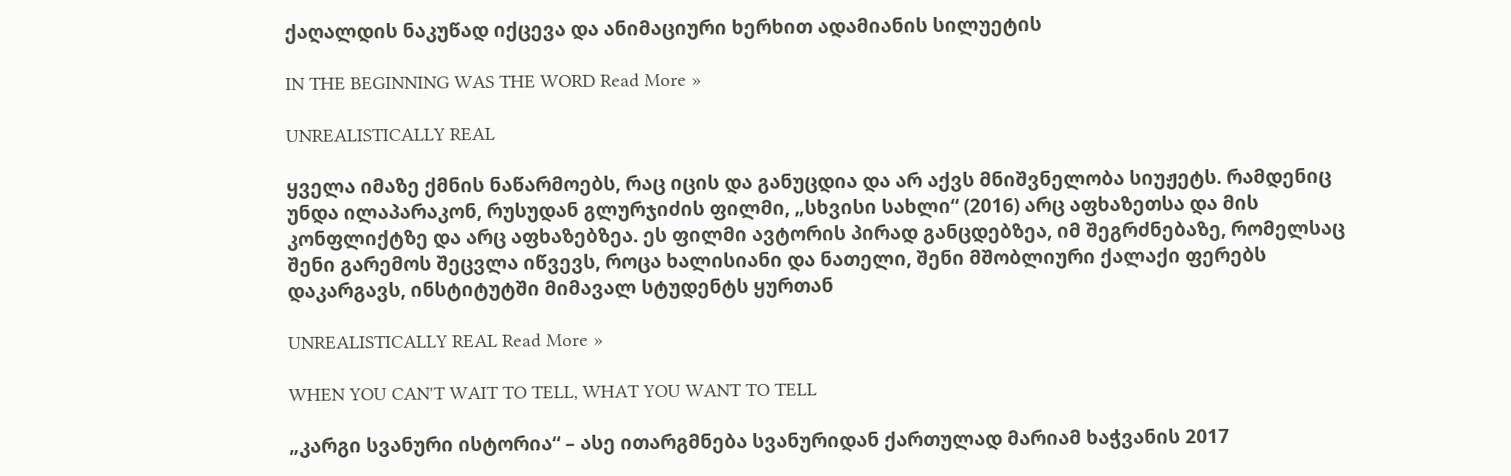ქაღალდის ნაკუწად იქცევა და ანიმაციური ხერხით ადამიანის სილუეტის

IN THE BEGINNING WAS THE WORD Read More »

UNREALISTICALLY REAL

ყველა იმაზე ქმნის ნაწარმოებს, რაც იცის და განუცდია და არ აქვს მნიშვნელობა სიუჟეტს. რამდენიც უნდა ილაპარაკონ, რუსუდან გლურჯიძის ფილმი, „სხვისი სახლი“ (2016) არც აფხაზეთსა და მის კონფლიქტზე და არც აფხაზებზეა. ეს ფილმი ავტორის პირად განცდებზეა, იმ შეგრძნებაზე, რომელსაც შენი გარემოს შეცვლა იწვევს, როცა ხალისიანი და ნათელი, შენი მშობლიური ქალაქი ფერებს დაკარგავს, ინსტიტუტში მიმავალ სტუდენტს ყურთან

UNREALISTICALLY REAL Read More »

WHEN YOU CAN'T WAIT TO TELL, WHAT YOU WANT TO TELL

„კარგი სვანური ისტორია“ – ასე ითარგმნება სვანურიდან ქართულად მარიამ ხაჭვანის 2017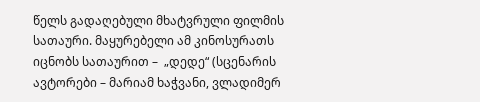წელს გადაღებული მხატვრული ფილმის სათაური. მაყურებელი ამ კინოსურათს იცნობს სათაურით –  „დედე“ (სცენარის ავტორები – მარიამ ხაჭვანი, ვლადიმერ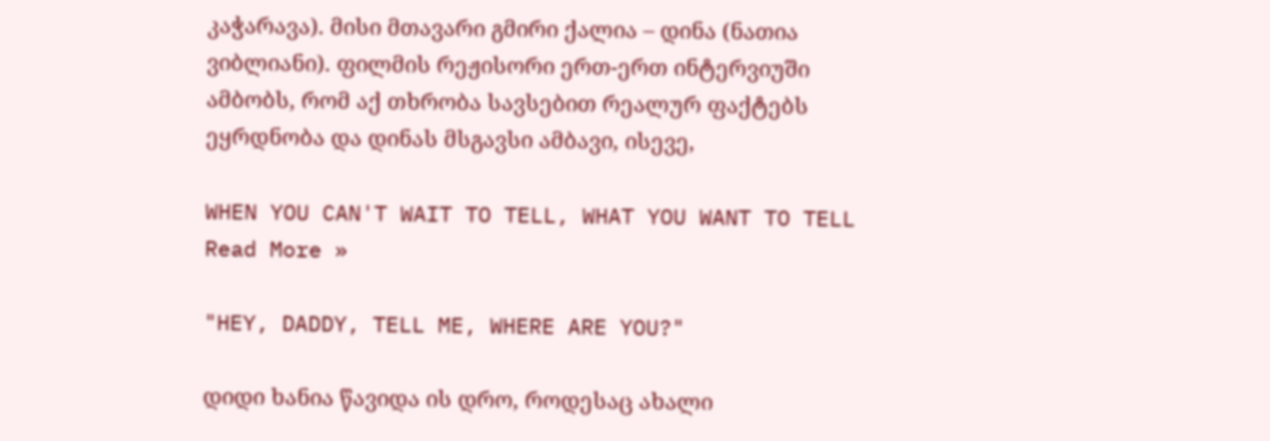კაჭარავა). მისი მთავარი გმირი ქალია – დინა (ნათია ვიბლიანი). ფილმის რეჟისორი ერთ-ერთ ინტერვიუში ამბობს, რომ აქ თხრობა სავსებით რეალურ ფაქტებს ეყრდნობა და დინას მსგავსი ამბავი, ისევე,

WHEN YOU CAN'T WAIT TO TELL, WHAT YOU WANT TO TELL Read More »

"HEY, DADDY, TELL ME, WHERE ARE YOU?"

დიდი ხანია წავიდა ის დრო, როდესაც ახალი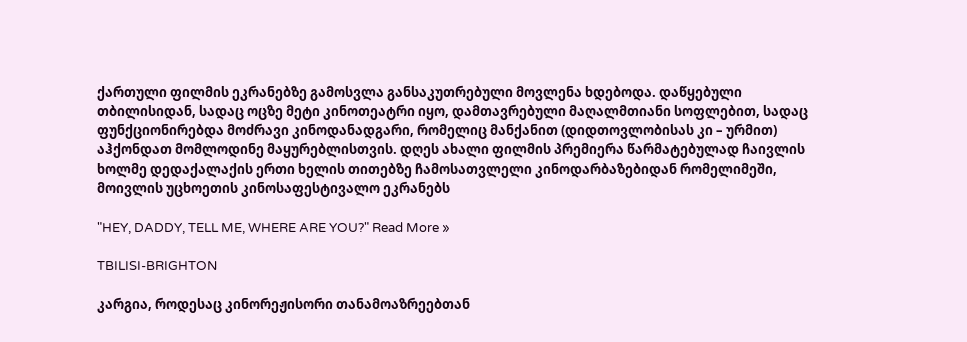ქართული ფილმის ეკრანებზე გამოსვლა განსაკუთრებული მოვლენა ხდებოდა. დაწყებული თბილისიდან, სადაც ოცზე მეტი კინოთეატრი იყო, დამთავრებული მაღალმთიანი სოფლებით, სადაც ფუნქციონირებდა მოძრავი კინოდანადგარი, რომელიც მანქანით (დიდთოვლობისას კი – ურმით) აჰქონდათ მომლოდინე მაყურებლისთვის. დღეს ახალი ფილმის პრემიერა წარმატებულად ჩაივლის ხოლმე დედაქალაქის ერთი ხელის თითებზე ჩამოსათვლელი კინოდარბაზებიდან რომელიმეში, მოივლის უცხოეთის კინოსაფესტივალო ეკრანებს

"HEY, DADDY, TELL ME, WHERE ARE YOU?" Read More »

TBILISI-BRIGHTON

კარგია, როდესაც კინორეჟისორი თანამოაზრეებთან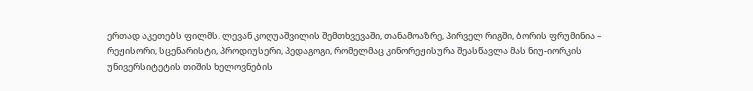ერთად აკეთებს ფილმს. ლევან კოღუაშვილის შემთხვევაში, თანამოაზრე, პირველ რიგში, ბორის ფრუმინია – რეჟისორი, სცენარისტი, პროდიუსერი, პედაგოგი, რომელმაც კინორეჟისურა შეასწავლა მას ნიუ-იორკის უნივერსიტეტის თიშის ხელოვნების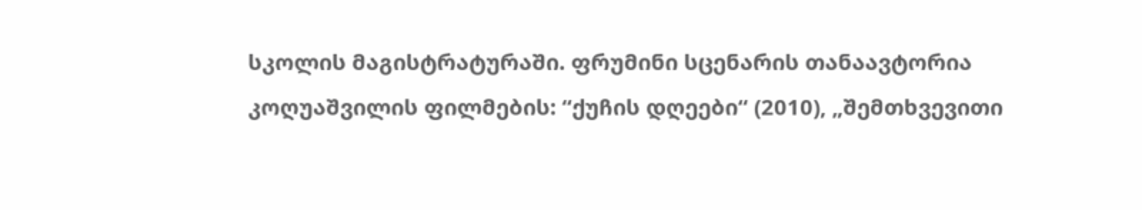სკოლის მაგისტრატურაში. ფრუმინი სცენარის თანაავტორია კოღუაშვილის ფილმების: “ქუჩის დღეები“ (2010), „შემთხვევითი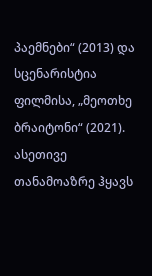პაემნები“ (2013) და სცენარისტია ფილმისა, „მეოთხე ბრაიტონი“ (2021). ასეთივე თანამოაზრე ჰყავს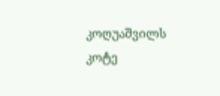კოღუაშვილს კოტე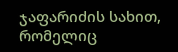ჯაფარიძის სახით, რომელიც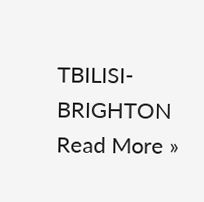TBILISI-BRIGHTON Read More »